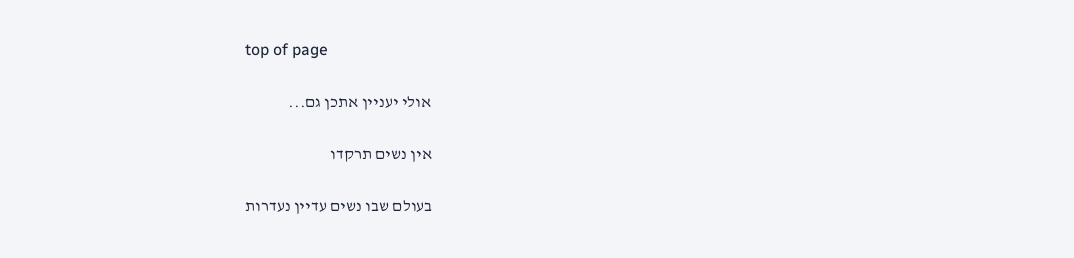top of page

אולי יעניין אתכן גם...

אין נשים תרקדו

בעולם שבו נשים עדיין נעדרות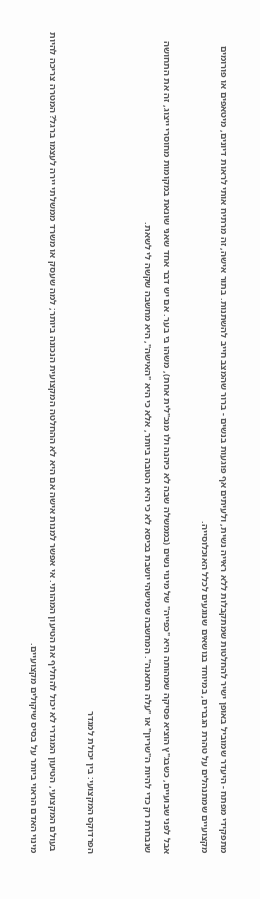מתפקידי מפתח - היעדר שמוביל באופן ישיר להחלטות שמתקבלות ללא ראייה נשית, ולעיתים אף פוגעות בנשים - ברור שהמצב חייב להשתנות. בתור אישה, זה מרתיח אותי לראות דיונים, מיטאפים או פורומים מקצועיים שמתנהלים על טהרת הגברים, במיוחד בנושאים שנוגעים לכלל האוכלוסייה.

אבל לפני שבועיים, כשבג"ץ הוציא פסיקה שמהותה היא "כפייה" של מינוי נשים (בממשלה שבה לא כיהנה ולו מנכ"לית אחת), משהו בי בער. אם יש דבר אחד שאני שונאת במקומות מחוסרי ייצוג, זה את התחושה שנבחרת רק כדי להיות ה"שריון" או "עלה התאנה". המחשבה שמישהי יושבת בכיסא לא כי היא הטובה ביותר, אלא כי היא "האישה", היא מחשבה שקשה לי לשאת.


הפרדוקס המקצועי: בין יכולת למגדר

 בעולם המקצועי, הטיעון המגדרי לא יכול להחליף את הטיעון המהותי. אי אפשר למנות אישה אם היא לא ההחלטה המקצועית הנכונה ביותר; למה שעסק או משרד ממשלתי יירה לעצמו ברגל? המטרה צריכה להיות מינוי האדם הראוי ביותר על בסיס שיקולים מקצועיים.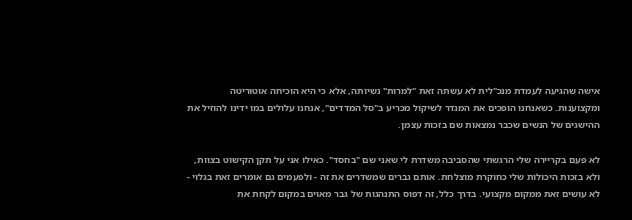אישה שהגיעה לעמדת מנכ"לית לא עשתה זאת "למרות" נשיותה, אלא כי היא הוכיחה אוטוריטה ומקצוענות. כשאנחנו הופכים את המגדר לשיקול מכריע ב"סל המדדים", אנחנו עלולים במו ידינו להוזיל את ההישגים של הנשים שכבר נמצאות שם בזכות עצמן.

לא פעם בקריירה שלי הרגשתי שהסביבה משדרת לי שאני שם "בחסד". כאילו אני על תקן הקישוט בצוות, ולא בזכות היכולות שלי כחוקרת מוצלחת. אותם גברים שמשדרים את זה - ולפעמים גם אומרים זאת בגלוי - לא עושים זאת ממקום מקצועי. בדרך כלל, זה דפוס התנהגות של גבר מאוים במקום לקחת את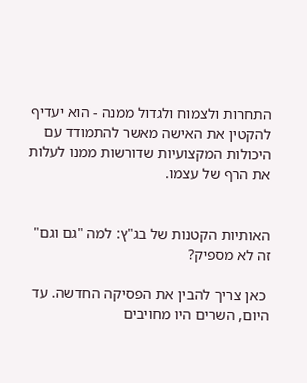התחרות ולצמוח ולגדול ממנה - הוא יעדיף להקטין את האישה מאשר להתמודד עם היכולות המקצועיות שדורשות ממנו לעלות את הרף של עצמו.


האותיות הקטנות של בג"ץ: למה "גם וגם" זה לא מספיק?

 כאן צריך להבין את הפסיקה החדשה. עד היום, השרים היו מחויבים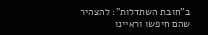ב"חובת השתדלות": להצהיר שהם חיפשו וראיינו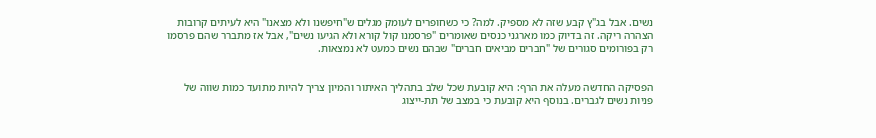נשים. אבל בג"ץ קבע שזה לא מספיק. למה? כי כשחופרים לעומק מגלים ש"חיפשנו ולא מצאנו" היא לעיתים קרובות הצהרה ריקה. זה בדיוק כמו מארגני כנסים שאומרים "פרסמנו קול קורא ולא הגיעו נשים", אבל אז מתברר שהם פרסמו רק בפורומים סגורים של "חברים מביאים חברים" שבהם נשים כמעט לא נמצאות.


הפסיקה החדשה מעלה את הרף: היא קובעת שכל שלב בתהליך האיתור והמיון צריך להיות מתועד כמות שווה של פניות נשים לגברים. בנוסף היא קובעת כי במצב של תת-ייצוג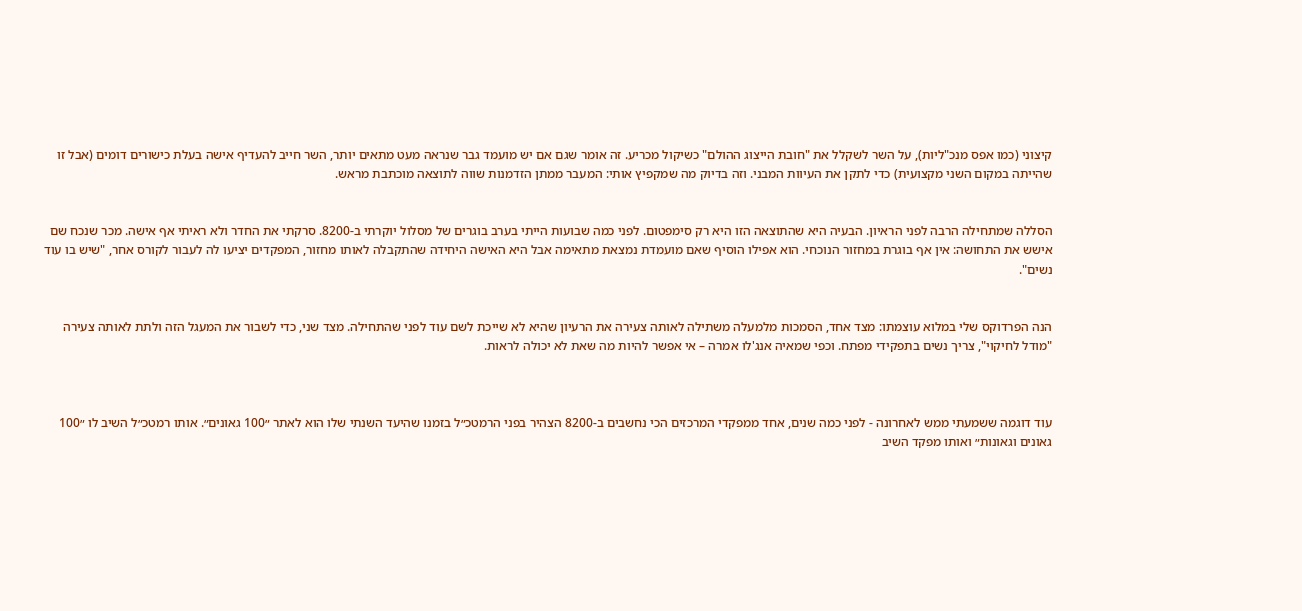קיצוני (כמו אפס מנכ"ליות), על השר לשקלל את "חובת הייצוג ההולם" כשיקול מכריע. זה אומר שגם אם יש מועמד גבר שנראה מעט מתאים יותר, השר חייב להעדיף אישה בעלת כישורים דומים (אבל זו שהייתה במקום השני מקצועית) כדי לתקן את העיוות המבני. וזה בדיוק מה שמקפיץ אותי: המעבר ממתן הזדמנות שווה לתוצאה מוכתבת מראש.


הסללה שמתחילה הרבה לפני הראיון. הבעיה היא שהתוצאה הזו היא רק סימפטום. לפני כמה שבועות הייתי בערב בוגרים של מסלול יוקרתי ב-8200. סרקתי את החדר ולא ראיתי אף אישה. מכר שנכח שם אישש את התחושה: אין אף בוגרת במחזור הנוכחי. הוא אפילו הוסיף שאם מועמדת נמצאת מתאימה אבל היא האישה היחידה שהתקבלה לאותו מחזור, המפקדים יציעו לה לעבור לקורס אחר, "שיש בו עוד נשים".


הנה הפרדוקס שלי במלוא עוצמתו: מצד אחד, הסמכות מלמעלה משתילה לאותה צעירה את הרעיון שהיא לא שייכת לשם עוד לפני שהתחילה. מצד שני, כדי לשבור את המעגל הזה ולתת לאותה צעירה "מודל לחיקוי", צריך נשים בתפקידי מפתח. וכפי שמאיה אנג'לו אמרה – אי אפשר להיות מה שאת לא יכולה לראות.



עוד דוגמה ששמעתי ממש לאחרונה - לפני כמה שנים, אחד ממפקדי המרכזים הכי נחשבים ב-8200 הצהיר בפני הרמטכ״ל בזמנו שהיעד השנתי שלו הוא לאתר ״100 גאונים״. אותו רמטכ״ל השיב לו ״100 גאונים וגאונות״ ואותו מפקד השיב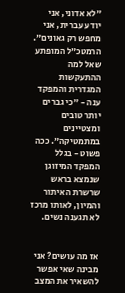״לא אדוני, אני יודע עברית, אני מחפש רק גאונים״. הרמטכ״ל המופתע שאל למה ההתעקשות המגדרית והמפקד ענה - ״כי גברים יותר טובים ומצטיינים במתמטיקה״. ככה פשוט - בגלל המפקד המיזוגן שנמצא בראש שרשרת האיתור והמיון, לאותו מרכז לא תגענה נשים.


אז מה עושים? אני מבינה שאי אפשר להשאיר את המצב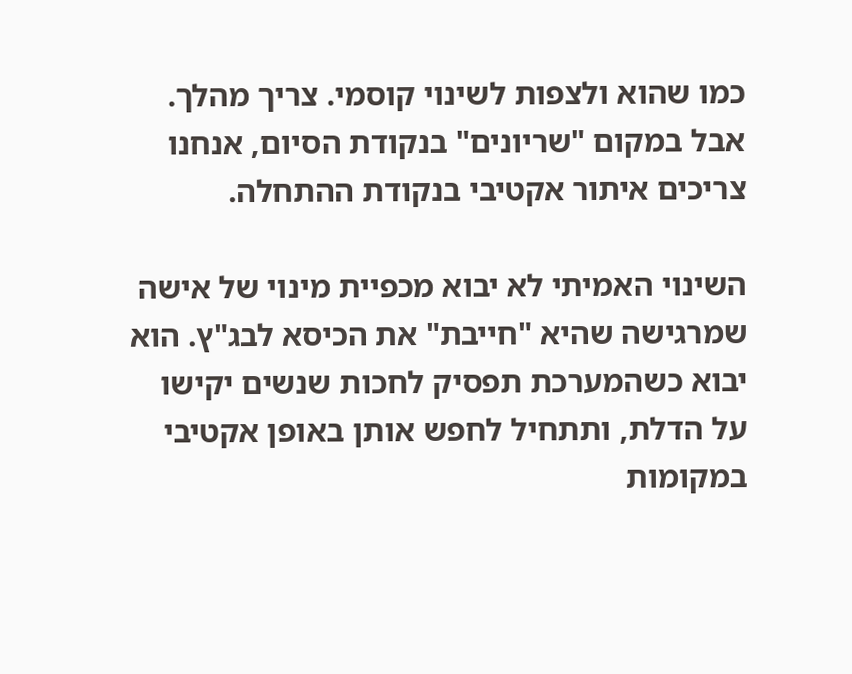כמו שהוא ולצפות לשינוי קוסמי. צריך מהלך. אבל במקום "שריונים" בנקודת הסיום, אנחנו צריכים איתור אקטיבי בנקודת ההתחלה.

השינוי האמיתי לא יבוא מכפיית מינוי של אישה שמרגישה שהיא "חייבת" את הכיסא לבג"ץ. הוא יבוא כשהמערכת תפסיק לחכות שנשים יקישו על הדלת, ותתחיל לחפש אותן באופן אקטיבי במקומות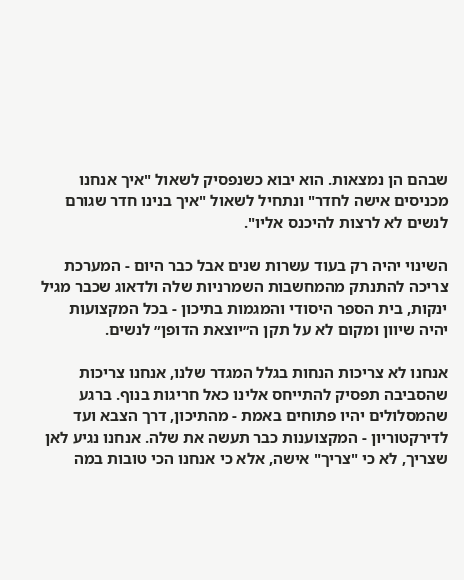שבהם הן נמצאות. הוא יבוא כשנפסיק לשאול "איך אנחנו מכניסים אישה לחדר" ונתחיל לשאול "איך בנינו חדר שגורם לנשים לא לרצות להיכנס אליו".

השינוי יהיה רק בעוד עשרות שנים אבל כבר היום - המערכת צריכה להתנתק מהמחשבות השמרניות שלה ולדאוג שכבר מגיל ינקות, בית הספר היסודי והמגמות בתיכון - בכל המקצועות יהיה שיוון ומקום לא על תקן ה״יוצאת הדופן״ לנשים.

אנחנו לא צריכות הנחות בגלל המגדר שלנו, אנחנו צריכות שהסביבה תפסיק להתייחס אלינו כאל חריגות בנוף. ברגע שהמסלולים יהיו פתוחים באמת - מהתיכון, דרך הצבא ועד לדירקטוריון - המקצוענות כבר תעשה את שלה. אנחנו נגיע לאן שצריך, לא כי "צריך" אישה, אלא כי אנחנו הכי טובות במה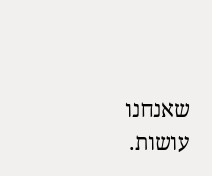שאנחנו עושות.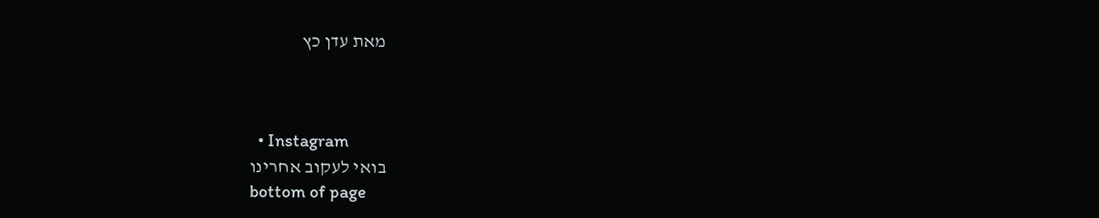מאת עדן כץ



  • Instagram
בואי לעקוב אחרינו
bottom of page